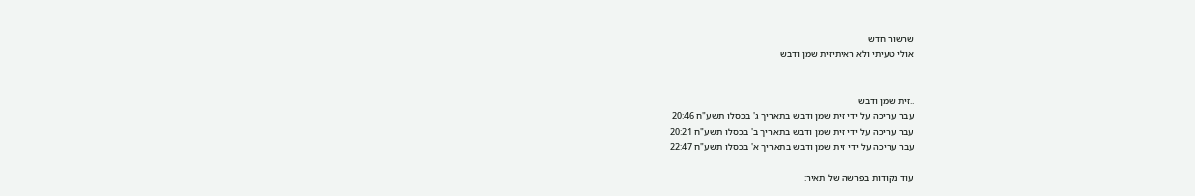שרשור חדש
אולי טעיתי ולא ראיתיזית שמן ודבש


..זית שמן ודבש
עבר עריכה על ידי זית שמן ודבש בתאריך ג' בכסלו תשע"ח 20:46
עבר עריכה על ידי זית שמן ודבש בתאריך ב' בכסלו תשע"ח 20:21
עבר עריכה על ידי זית שמן ודבש בתאריך א' בכסלו תשע"ח 22:47

עוד נקודות בפרשה של תאיר: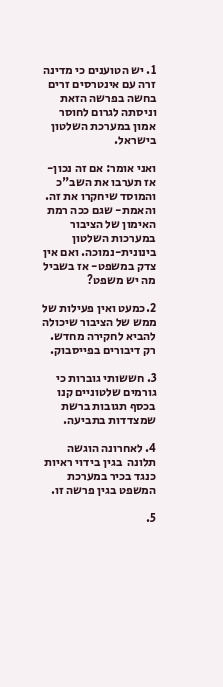1. יש הטוענים כי מדינה זרה עם אינטרסים זרים בחשה בפרשה הזאת וניסתה לגרום לחוסר אמון במערכת השלטון בישראל.

ואני אומר: אם זה נכון- אז תערבו את השב"כ והמוסד שיחקרו את זה. והאמת- שגם ככה רמת האימון של הציבור במערכות השלטון בינונית-נמוכה. ואם אין צדק במשפט- אז בשביל מה יש משפט?

2.כמעט ואין פעילות של ממש של הציבור שיכולה להביא לחקירה מחדש. רק דיבורים בפייסבוק.

3. חששותי גוברות כי גורמים שלטוניים קנו בכסף תגובות ברשת שמצדדות בתביעה.

4. לאחרונה הוגשה תלונה  בגין בידוי ראיות כנגד בכיר במערכת המשפט בגין פרשה זו.

5.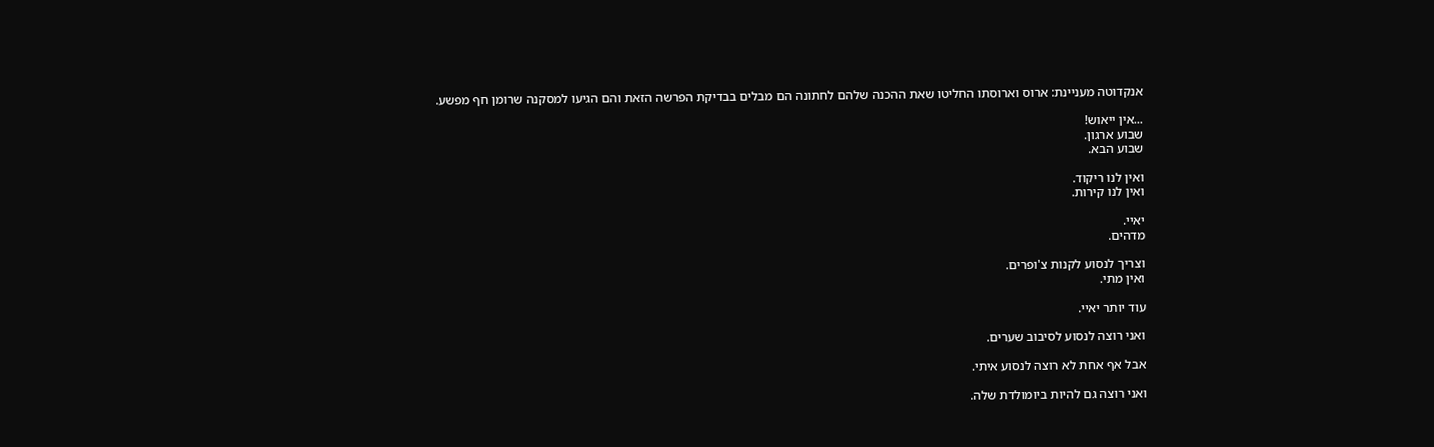אנקדוטה מעניינת: ארוס וארוסתו החליטו שאת ההכנה שלהם לחתונה הם מבלים בבדיקת הפרשה הזאת והם הגיעו למסקנה שרומן חף מפשע.

...אין ייאוש!
שבוע ארגון.
שבוע הבא.

ואין לנו ריקוד.
ואין לנו קירות.

יאיי.
מדהים.

וצריך לנסוע לקנות צ'ופרים.
ואין מתי.

עוד יותר יאיי.

ואני רוצה לנסוע לסיבוב שערים.

אבל אף אחת לא רוצה לנסוע איתי.

ואני רוצה גם להיות ביומולדת שלה.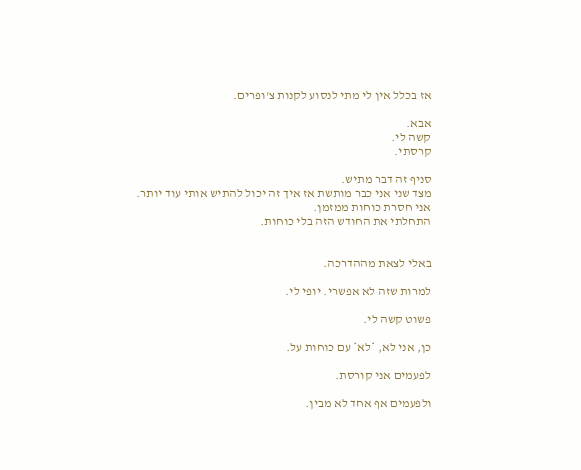אז בכלל אין לי מתי לנסוע לקנות צ'ופרים.

אבא.
קשה לי.
קרסתי.

סניף זה דבר מתיש.
מצד שני אני כבר מותשת אז איך זה יכול להתיש אותי עוד יותר.
אני חסרת כוחות ממזמן.
התחלתי את החודש הזה בלי כוחות.


באלי לצאת מההדרכה.

למרות שזה לא אפשרי. יופי לי.

פשוט קשה לי.

כן, אני לא, *לא* עם כוחות על.

לפעמים אני קורסת.

ולפעמים אף אחד לא מבין.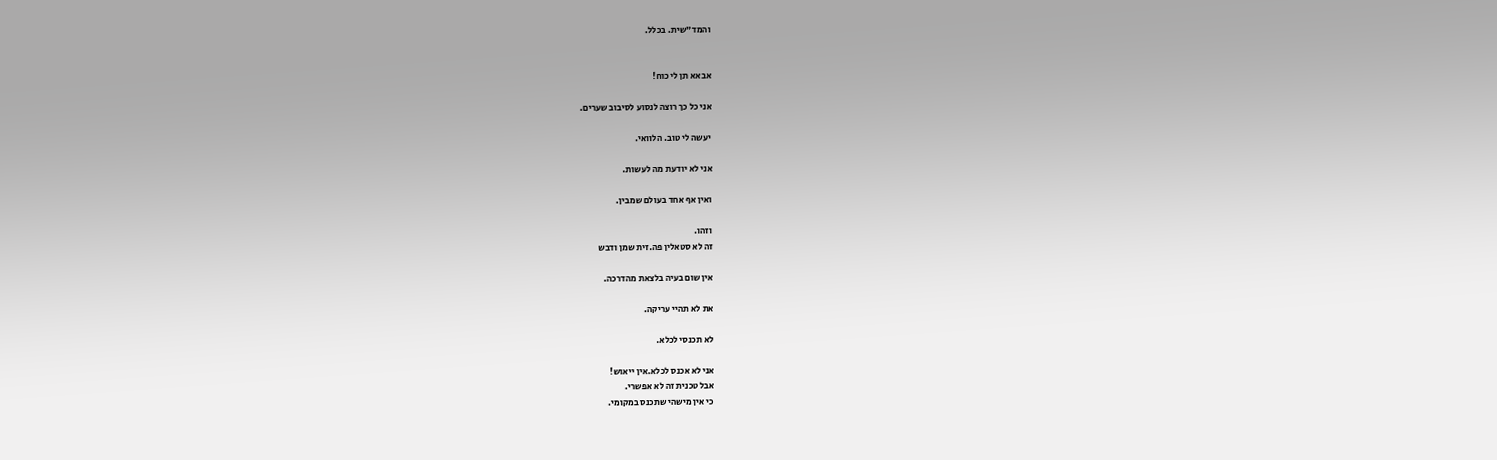והמד"שית. בכלל.


אבאא תן לי כוח!

אני כל כך רוצה לנסוע לסיבוב שערים.

יעשה לי טוב. הלוואי.

אני לא יודעת מה לעשות.

ואין אף אחד בעולם שמבין.

וזהו.
זה לא סטאלין פה.זית שמן ודבש

אין שום בעיה בלצאת מהדרכה.

את לא תהיי עריקה.

לא תכנסי לכלא.

אני לא אכנס לכלא.אין ייאוש!
אבל טכנית זה לא אפשרי.
כי אין מישהי שתכנס במקומי.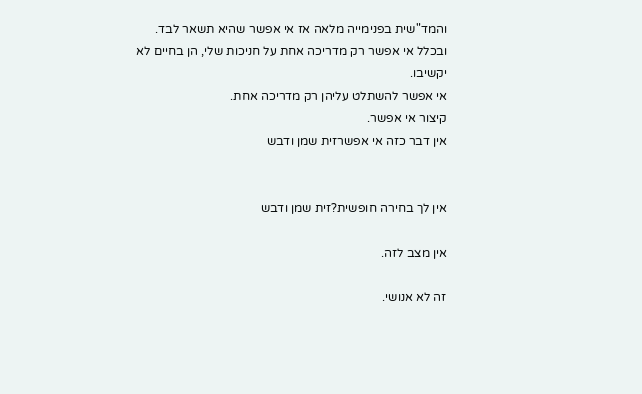והמד"שית בפנימייה מלאה אז אי אפשר שהיא תשאר לבד.
ובכלל אי אפשר רק מדריכה אחת על חניכות שלי, הן בחיים לא יקשיבו.
אי אפשר להשתלט עליהן רק מדריכה אחת.
קיצור אי אפשר.
אין דבר כזה אי אפשרזית שמן ודבש


אין לך בחירה חופשית?זית שמן ודבש

אין מצב לזה.

זה לא אנושי.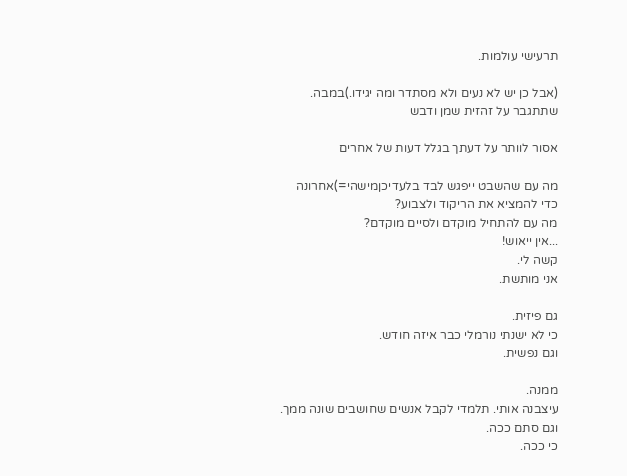תרעישי עולמות.

(אבל כן יש לא נעים ולא מסתדר ומה יגידו.)במבה.
שתתגבר על זהזית שמן ודבש

אסור לוותר על דעתך בגלל דעות של אחרים

מה עם שהשבט ייפגש לבד בלעדיכןמישהי=)אחרונה
כדי להמציא את הריקוד ולצבוע?
מה עם להתחיל מוקדם ולסיים מוקדם?
...אין ייאוש!
קשה לי.
אני מותשת.

גם פיזית.
כי לא ישנתי נורמלי כבר איזה חודש.
וגם נפשית.

ממנה.
עיצבנה אותי. תלמדי לקבל אנשים שחושבים שונה ממך.
וגם סתם ככה.
כי ככה.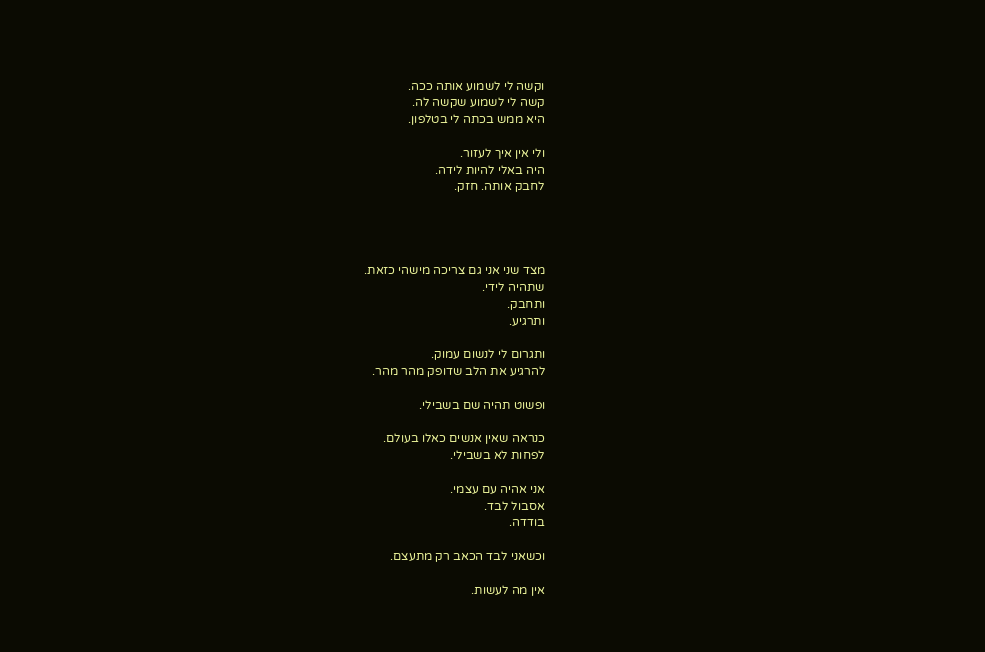וקשה לי לשמוע אותה ככה.
קשה לי לשמוע שקשה לה.
היא ממש בכתה לי בטלפון.

ולי אין איך לעזור.
היה באלי להיות לידה.
לחבק אותה. חזק.




מצד שני אני גם צריכה מישהי כזאת.
שתהיה לידי.
ותחבק.
ותרגיע.

ותגרום לי לנשום עמוק.
להרגיע את הלב שדופק מהר מהר.

ופשוט תהיה שם בשבילי.

כנראה שאין אנשים כאלו בעולם.
לפחות לא בשבילי.

אני אהיה עם עצמי.
אסבול לבד.
בודדה.

וכשאני לבד הכאב רק מתעצם.

אין מה לעשות.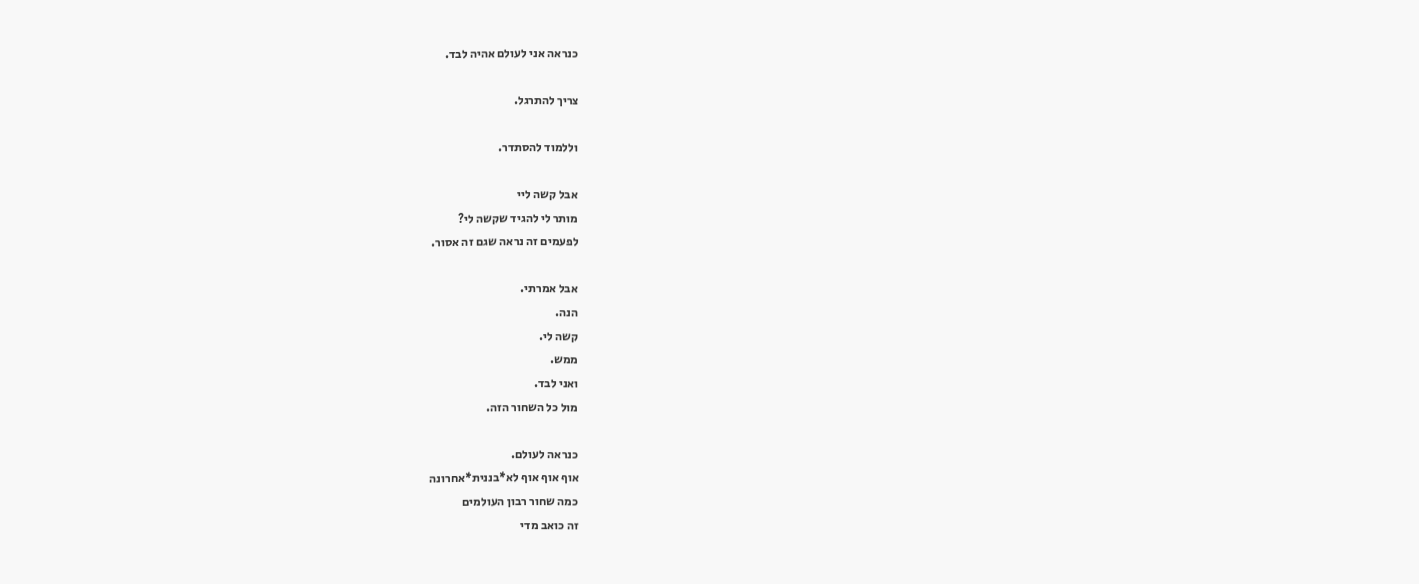כנראה אני לעולם אהיה לבד.

צריך להתרגל.

וללמוד להסתדר.

אבל קשה ליי
מותר לי להגיד שקשה לי?
לפעמים זה נראה שגם זה אסור.

אבל אמרתי.
הנה.
קשה לי.
ממש.
ואני לבד.
מול כל השחור הזה.

כנראה לעולם.
אוף אוף אוף לא*בננית*אחרונה
כמה שחור רבון העולמים
זה כואב מדי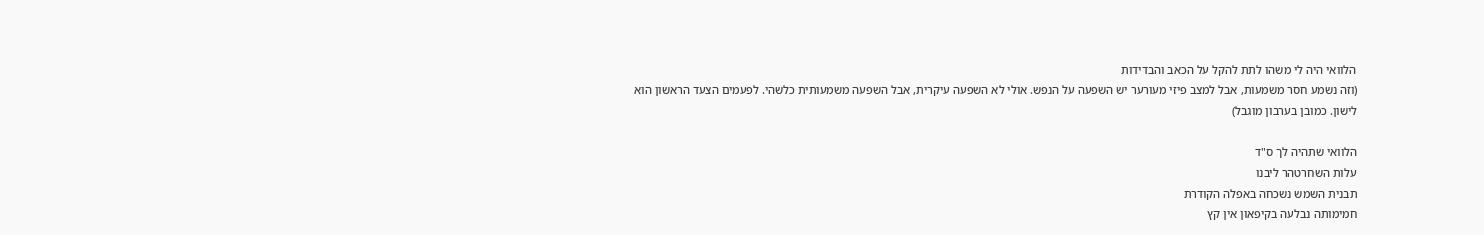הלוואי היה לי משהו לתת להקל על הכאב והבדידות
(וזה נשמע חסר משמעות, אבל למצב פיזי מעורער יש השפעה על הנפש. אולי לא השפעה עיקרית, אבל השפעה משמעותית כלשהי. לפעמים הצעד הראשון הוא לישון. כמובן בערבון מוגבל)

הלוואי שתהיה לך ס"ד
עלות השחרטהר ליבנו
תבנית השמש נשכחה באפלה הקודרת
חמימותה נבלעה בקיפאון אין קץ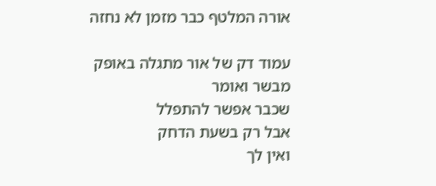אורה המלטף כבר מזמן לא נחזה

עמוד דק של אור מתגלה באופק
מבשר ואומר
שכבר אפשר להתפלל
אבל רק בשעת הדחק
ואין לך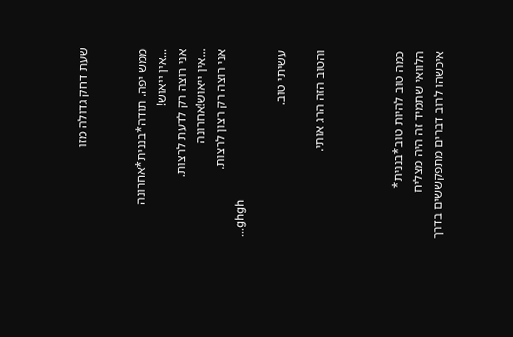שעת דחק גדולה מזו


ממש יפה. תודה*בננית*אחרונה
...אין ייאוש!
אני רוצה רק לדעת לרצות.
...אין ייאוש!אחרונה
אני רוצה רק רצון לרצות.
...ghgh

עשיתי טוב.

והטוב הזה הרג אותי.



כמה טוב להיות טוב*בננית*
הלוואי שתמיד זה היה מצליח
איכשהו לרוב דברים מתפקששים בדרך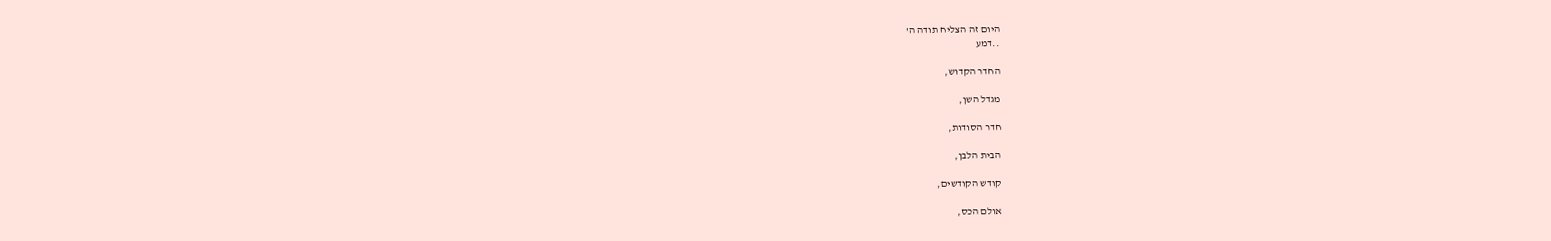היום זה הצליח תודה ה'
..דמע

החדר הקדוש,

מגדל השן,

חדר הסודות,

הבית הלבן,

קודש הקודשים,

אולם הכס,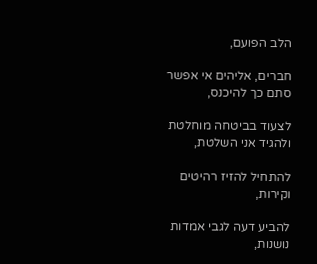הלב הפועם,

חברים, אליהים אי אפשר סתם כך להיכנס,

לצעוד בביטחה מוחלטת ולהגיד אני השלטת,

להתחיל להזיז רהיטים וקירות,

להביע דעה לגבי אמדות נושנות,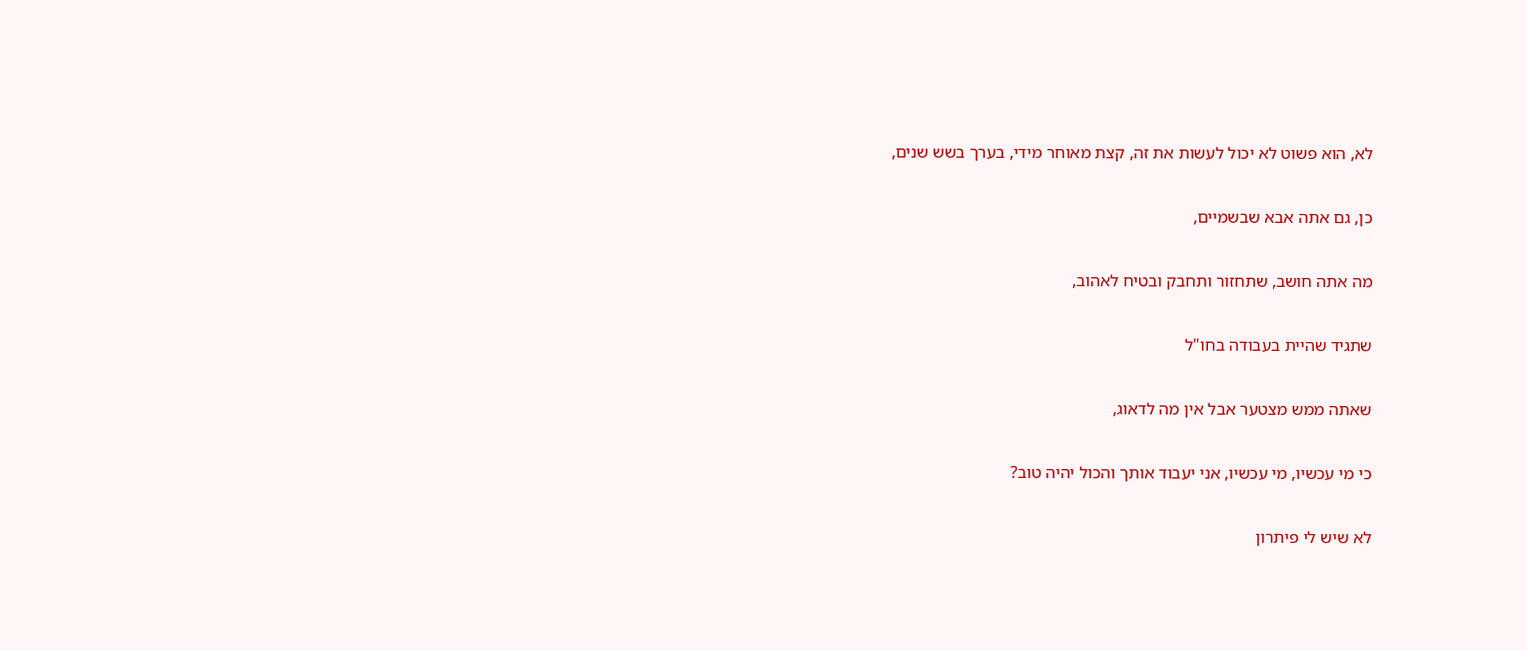לא, הוא פשוט לא יכול לעשות את זה, קצת מאוחר מידי, בערך בשש שנים,

כן, גם אתה אבא שבשמיים,

מה אתה חושב, שתחזור ותחבק ובטיח לאהוב,

שתגיד שהיית בעבודה בחו"ל

שאתה ממש מצטער אבל אין מה לדאוג,

כי מי עכשיו, מי עכשיו, אני יעבוד אותך והכול יהיה טוב?

לא שיש לי פיתרון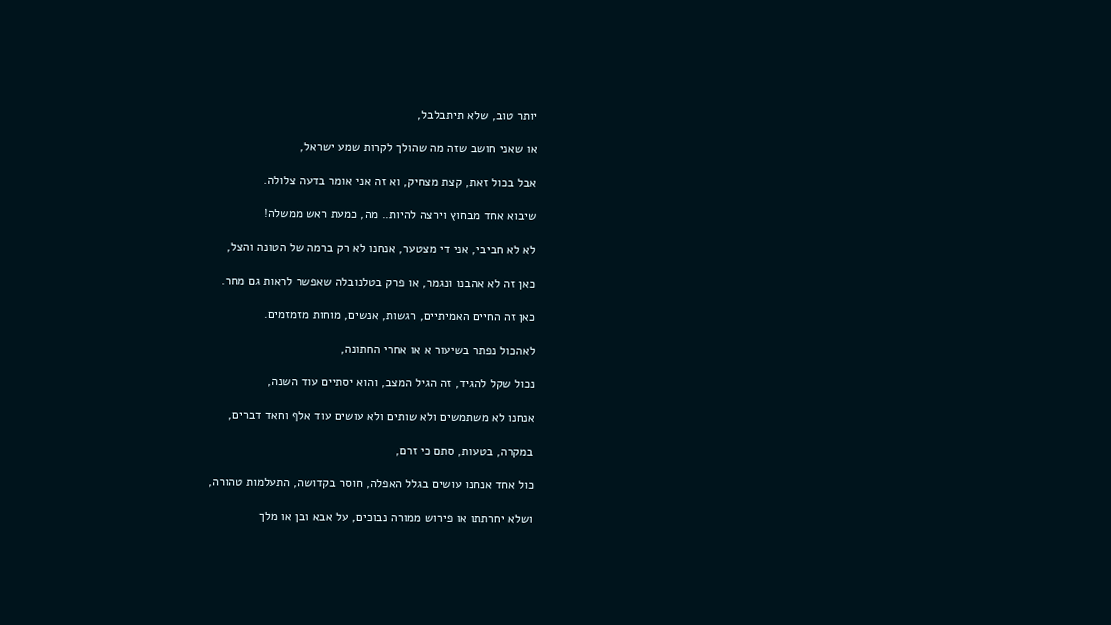יותר טוב, שלא תיתבלבל,

או שאני חושב שזה מה שהולך לקרות שמע ישראל,

אבל בכול זאת, קצת מצחיק, וא זה אני אומר בדעה צלולה.

שיבוא אחד מבחוץ וירצה להיות.. מה, כמעת ראש ממשלה!

לא לא חביבי, אני די מצטער, אנחנו לא רק ברמה של הטונה והצל,

כאן זה לא אהבנו ונגמר, או פרק בטלנובלה שאפשר לראות גם מחר.

כאן זה החיים האמיתיים, רגשות, אנשים, מוחות מזמזמים.

לאהכול נפתר בשיעור א או אחרי החתונה,

נכול שקל להגיד, זה הגיל המצב, והוא יסתיים עוד השנה,

אנחנו לא משתמשים ולא שותים ולא עושים עוד אלף וחאד דברים,

במקרה, בטעות, סתם כי זרם,

כול אחד אנחנו עושים בגלל האפלה, חוסר בקדושה, התעלמות טהורה,

ושלא יחרתתו או פירוש ממורה נבוכים, על אבא ובן או מלך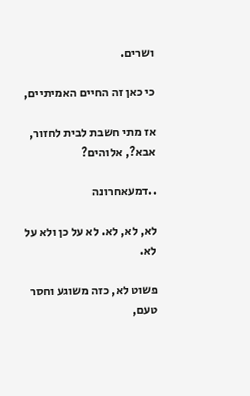ושרים.

כי כאן זה החיים האמיתיים,

אז מתי חשבת לבית לחזור, אבא?, אלוהים?

..דמעאחרונה

לא, לא, לא. לא על כן ולא על לא.

פשוט לא, כזה משוגע וחסר טעם,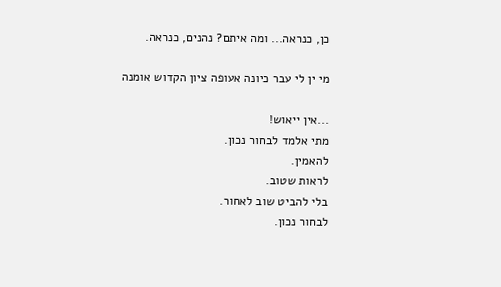כן, כנראה... ומה איתם? נהנים, כנראה.

מי ין לי עבר כיונה אעופה ציון הקדוש אומנה

...אין ייאוש!
מתי אלמד לבחור נכון.
להאמין.
לראות שטוב.
בלי להביט שוב לאחור.
לבחור נכון.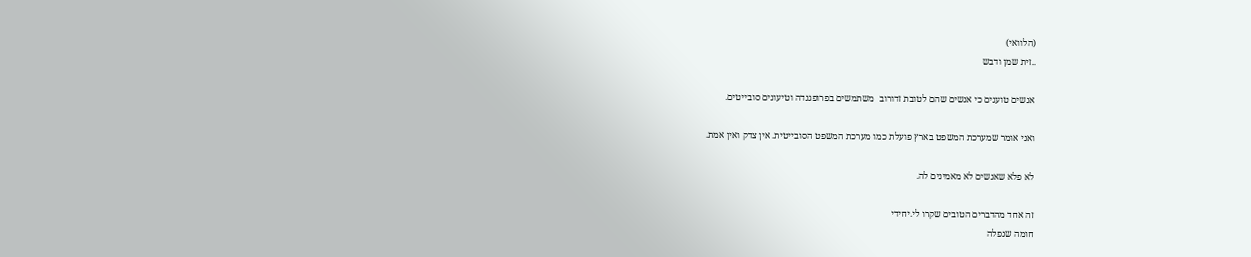(הלוואי)
..זית שמן ודבש

אנשים טוענים כי אנשים שהם לטובת זדורוב  משתמשים בפרופגנדה וטיעונים סובייטים.

ואני אומר שמערכת המשפט בארץ פועלת כמו מערכת המשפט הסובייטית. אין צדק ואין אמת.

לא פלא שאנשים לא מאמינים לה.

זה אחד מהדברים הטובים שקרו לי.יחידי
חומה שנפלה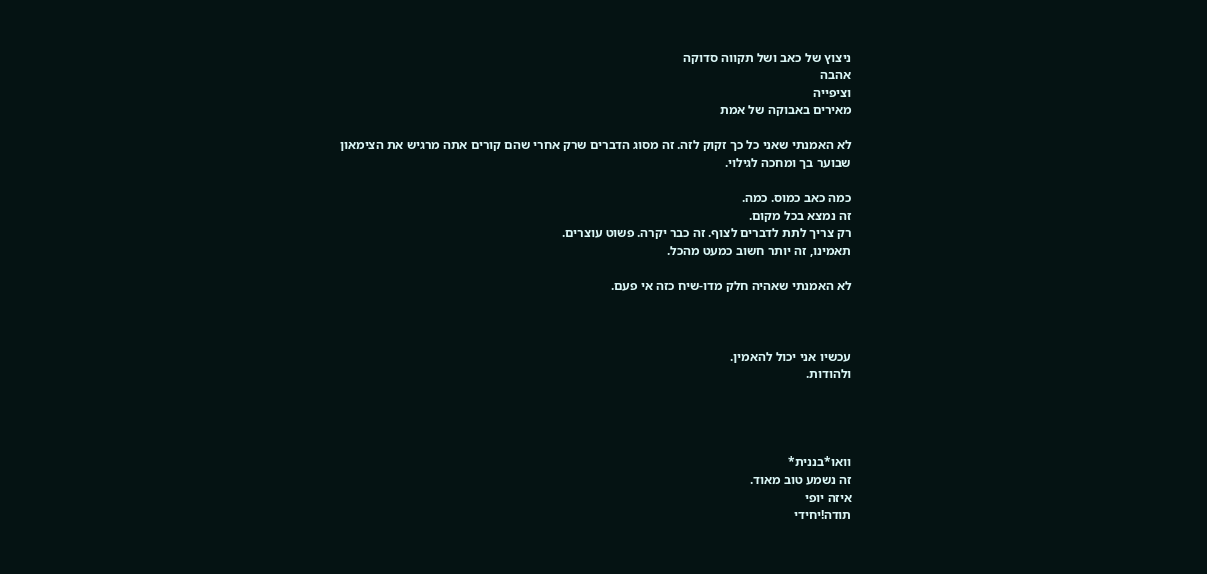ניצוץ של כאב ושל תקווה סדוקה
אהבה
וציפייה
מאירים באבוקה של אמת

לא האמנתי שאני כל כך זקוק לזה. זה מסוג הדברים שרק אחרי שהם קורים אתה מרגיש את הצימאון שבוער בך ומחכה לגילוי.

כמה כאב כמוס. כמה.
זה נמצא בכל מקום.
רק צריך לתת לדברים לצוף. זה כבר יקרה. פשוט עוצרים.
תאמינו, זה יותר חשוב כמעט מהכל.

לא האמנתי שאהיה חלק מדו-שיח כזה אי פעם.



עכשיו אני יכול להאמין.
ולהודות.




וואו*בננית*
זה נשמע טוב מאוד.
איזה יופי
תודה!יחידי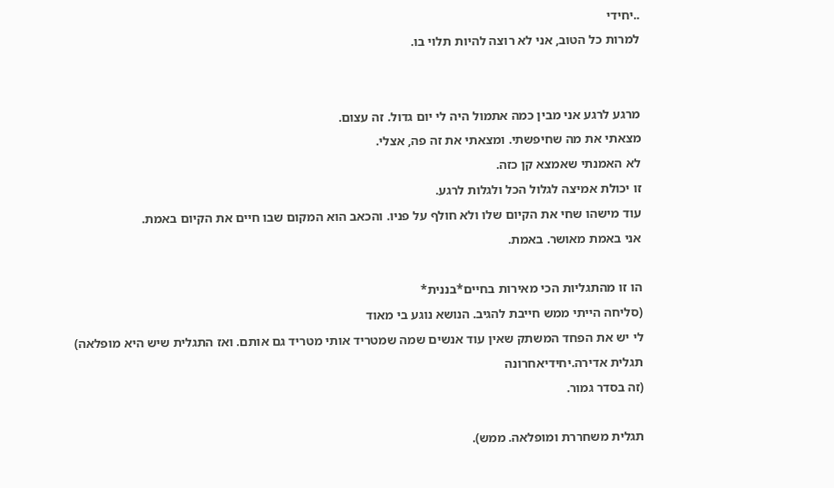..יחידי
למרות כל הטוב, אני לא רוצה להיות תלוי בו.


מרגע לרגע אני מבין כמה אתמול היה לי יום גדול. זה עצום.
מצאתי את מה שחיפשתי. ומצאתי את זה פה, אצלי.
לא האמנתי שאמצא קן כזה.
זו יכולת אמיצה לגלול הכל ולגלות לרגע.
עוד מישהו שחי את הקיום שלו ולא חולף על פניו. והכאב הוא המקום שבו חיים את הקיום באמת.
אני באמת מאושר. באמת.

הו זו מהתגליות הכי מאירות בחיים*בננית*
(סליחה הייתי ממש חייבת להגיב. הנושא נוגע בי מאוד
לי יש את הפחד המשתק שאין עוד אנשים שמה שמטריד אותי מטריד גם אותם. ואז התגלית שיש היא מופלאה)
תגלית אדירה.יחידיאחרונה
(זה בסדר גמור.

תגלית משחררת ומופלאה. ממש).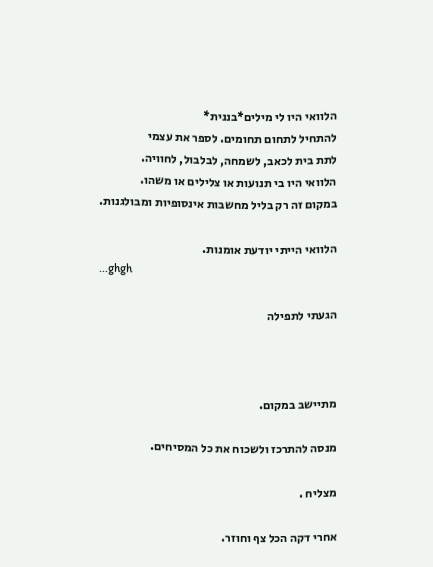הלוואי היו לי מילים*בננית*
להתחיל לתחום תחומים. לספר את עצמי
לתת בית לכאב, לשמחה, לבלבול, לחוויה.
הלוואי היו בי תנועות או צלילים או משהו.
במקום זה רק בליל מחשבות אינסופיות ומבולגנות.

הלוואי הייתי יודעת אומנות.
...ghgh

הגעתי לתפילה



מתיישב במקום.

מנסה להתרכז ולשכוח את כל המסיחים.

מצליח .

אחרי דקה הכל צף וחוזר.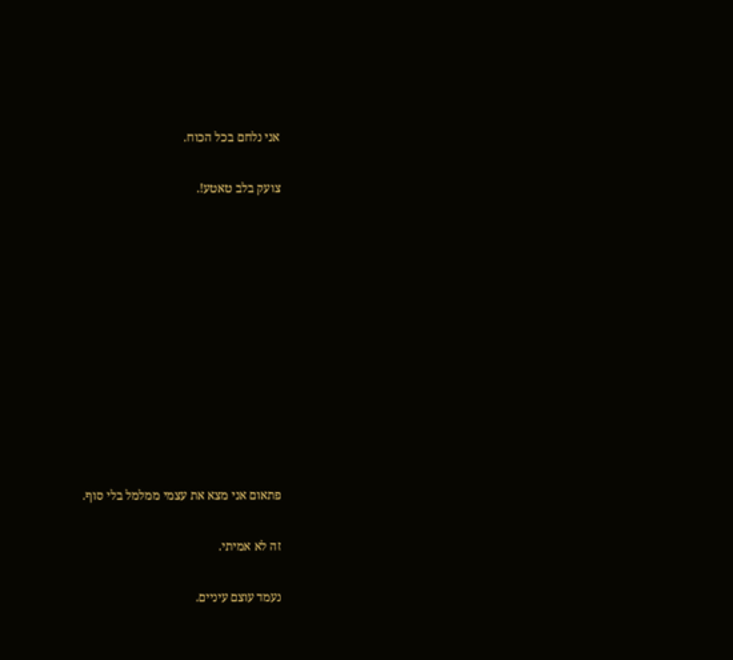אני נלחם בכל הכוח.

צועק בלב טאטע!.











פתאום אני מצא את עצמי ממלמל בלי סוף.

זה לא אמיתי.

נעמד עוצם עיניים.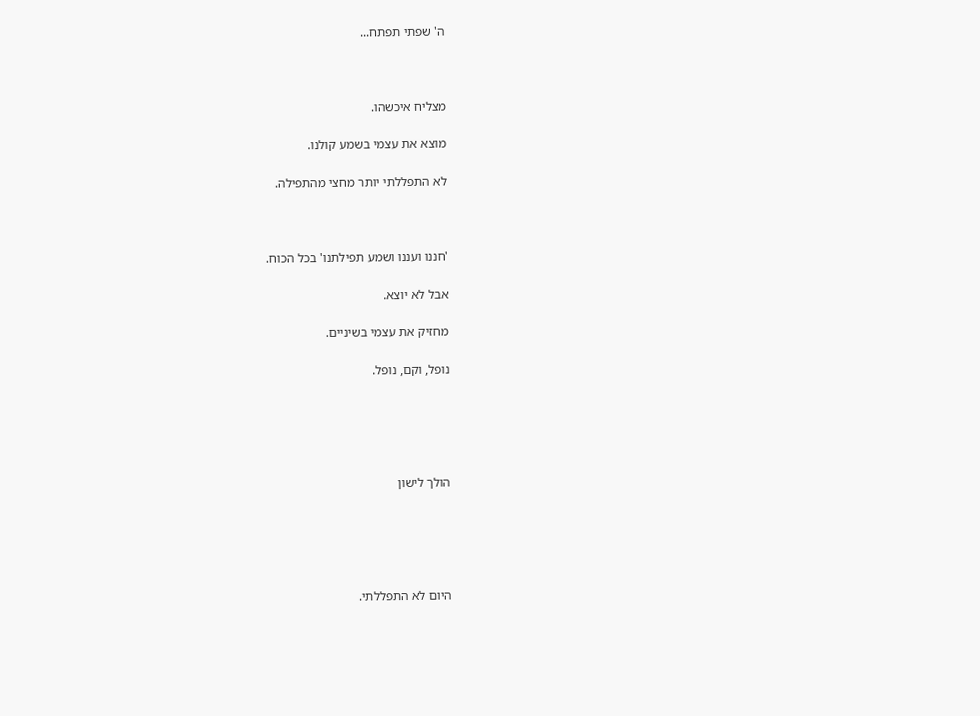ה' שפתי תפתח...



מצליח איכשהו.

מוצא את עצמי בשמע קולנו.

לא התפללתי יותר מחצי מהתפילה.



'חננו ועננו ושמע תפילתנו' בכל הכוח.

אבל לא יוצא.

מחזיק את עצמי בשיניים.

נופל, וקם, נופל.





הולך לישון





היום לא התפללתי.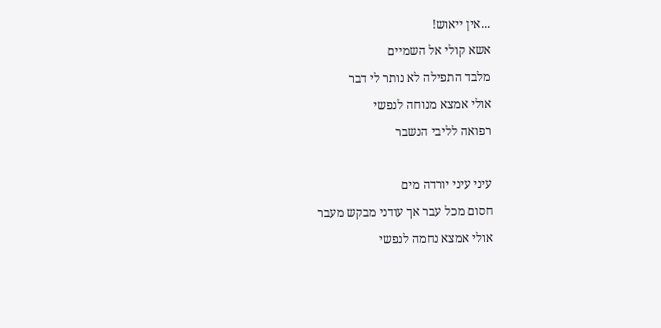...אין ייאוש!
אשא קולי אל השמיים
מלבד התפילה לא נותר לי דבר
אולי אמצא מנוחה לנפשי
רפואה לליבי הנשבר

עיני עיני יורדה מים
חסום מכל עבר אך עודני מבקש מעבר
אולי אמצא נחמה לנפשי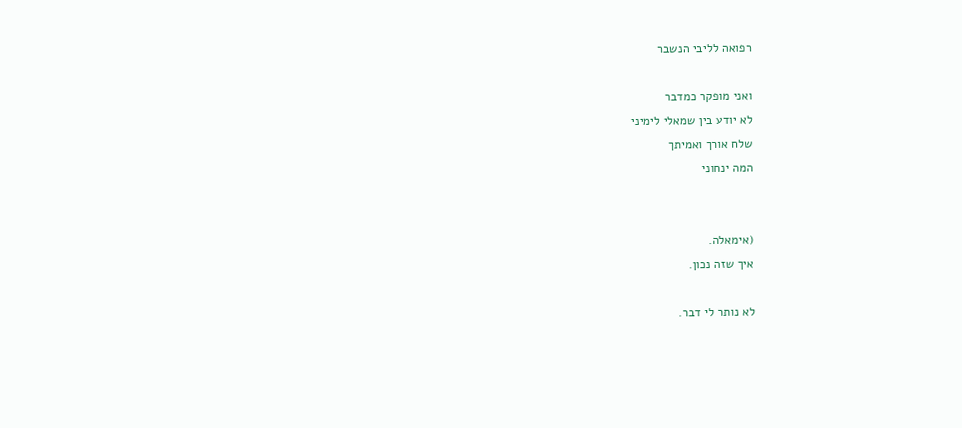רפואה לליבי הנשבר

ואני מופקר כמדבר
לא יודע בין שמאלי לימיני
שלח אורך ואמיתך
המה ינחוני


(אימאלה.
איך שזה נכון.

לא נותר לי דבר.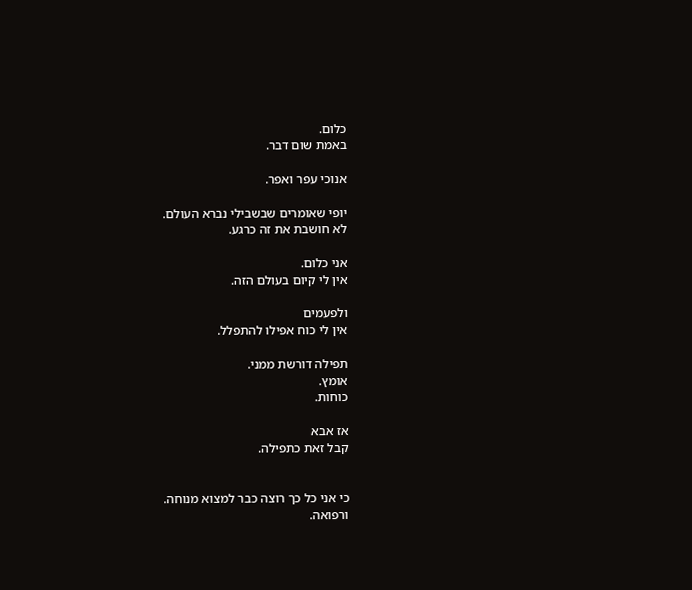כלום.
באמת שום דבר.

אנוכי עפר ואפר.

יופי שאומרים שבשבילי נברא העולם.
לא חושבת את זה כרגע.

אני כלום.
אין לי קיום בעולם הזה.

ולפעמים
אין לי כוח אפילו להתפלל.

תפילה דורשת ממני.
אומץ.
כוחות.

אז אבא
קבל זאת כתפילה.


כי אני כל כך רוצה כבר למצוא מנוחה.
ורפואה.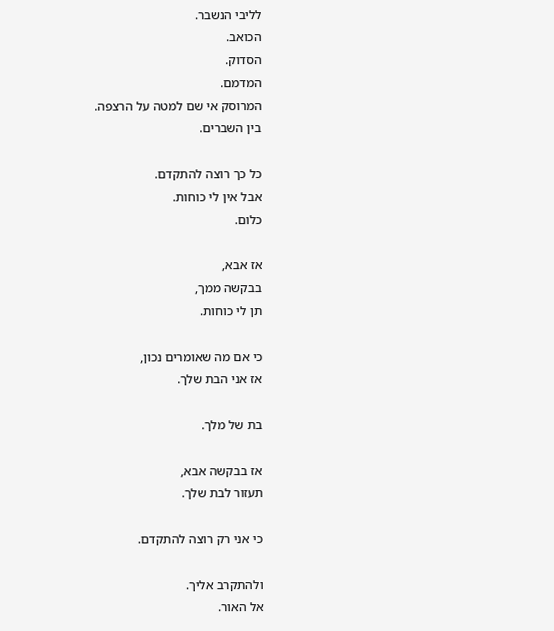לליבי הנשבר.
הכואב.
הסדוק.
המדמם.
המרוסק אי שם למטה על הרצפה.
בין השברים.

כל כך רוצה להתקדם.
אבל אין לי כוחות.
כלום.

אז אבא,
בבקשה ממך,
תן לי כוחות.

כי אם מה שאומרים נכון,
אז אני הבת שלך.

בת של מלך.

אז בבקשה אבא,
תעזור לבת שלך.

כי אני רק רוצה להתקדם.

ולהתקרב אליך.
אל האור.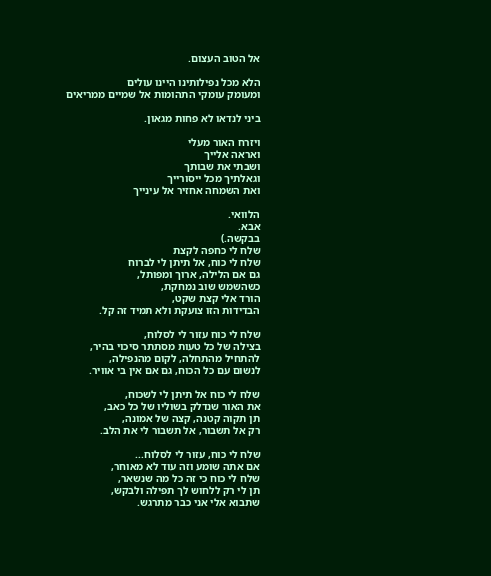אל הטוב העצום.

הלא מכל נפילותינו היינו עולים
ומעומק עומקי התהומות אל שמיים ממריאים

ביני לנדאו לא פחות מגאון.

ויזרח האור מעלי
ואראה אלייך
ושבתי את שבותך
וגאלתיך מכל ייסורייך
ואת השמחה אחזיר אל עינייך

הלוואי.
אבא.
בבקשה.)
שלח לי כחפה לקצת
שלח לי כוח, אל תיתן לי לברוח
גם אם הלילה, ארוך ומפותל,
כשהשמש שוב נמחקת,
הורד אלי קצת שקט,
הבדידות הזו צועקת ולא תמיד זה קל.

שלח לי כוח עזור לי לסלוח,
בצילה של כל טעות מסתתר סיכוי בהיר,
להתחיל מהתחלה, לקום מהנפילה,
לנשום עם כל הכוח, גם אם אין בי אוויר.

שלח לי כוח אל תיתן לי לשכוח,
את האור שנדלק בשוליו של כל כאב,
תן תקוה קטנה, קצה של אמונה,
רק אל תשבור, אל תשבור לי את הלב.

שלח לי כוח, עזור לי לסלוח...
אם אתה שומע וזה עוד לא מאוחר,
שלח לי כוח כי זה כל מה שנשאר,
תן לי רק ללחוש לך תפילה ולבקש,
שתבוא אלי אני כבר מתרגש.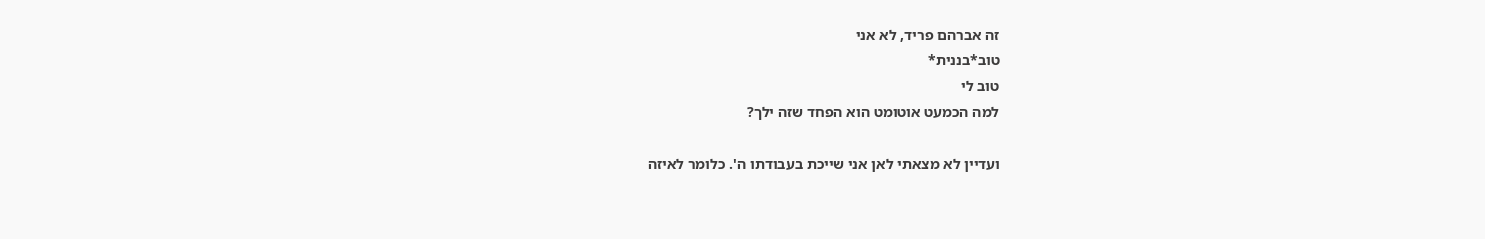זה אברהם פריד, לא אני
טוב*בננית*
טוב לי
למה הכמעט אוטומט הוא הפחד שזה ילך?

ועדיין לא מצאתי לאן אני שייכת בעבודתו ה'. כלומר לאיזה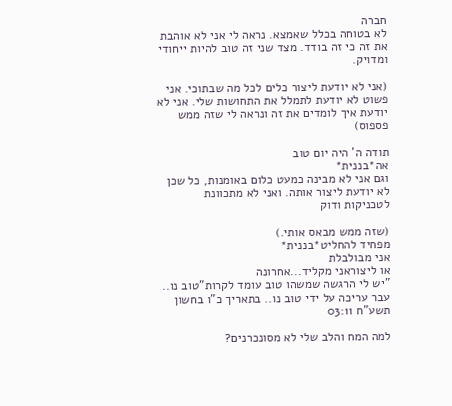חברה
לא בטוחה בכלל שאמצא. נראה לי אני לא אוהבת את זה כי זה בודד. מצד שני זה טוב להיות ייחודי ומדויק.

(אני לא יודעת ליצור כלים לכל מה שבתוכי. אני פשוט לא יודעת לתמלל את התחושות שלי. אני לא יודעת איך לומדים את זה ונראה לי שזה ממש פספוס)

תודה ה' היה יום טוב
אה*בננית*
וגם אני לא מבינה כמעט כלום באומנות, כל שכן לא יודעת ליצור אותה. ואני לא מתכוונת לטכניקות ודוק

(שזה ממש מבאס אותי.)
מפחיד להחליט*בננית*
אני מבולבלת
או ליצוראני מקליד...אחרונה
"יש לי הרגשה שמשהו טוב עומד לקרות"טוב נו..
עבר עריכה על ידי טוב נו.. בתאריך כ"ו בחשון תשע"ח 03:11

למה המח והלב שלי לא מסונכרנים?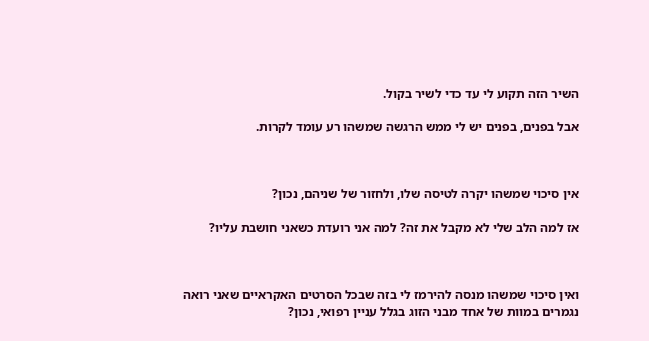השיר הזה תקוע לי עד כדי לשיר בקול.

אבל בפנים, בפנים יש לי ממש הרגשה שמשהו רע עומד לקרות.



אין סיכוי שמשהו יקרה לטיסה שלו, ולחזור של שניהם, נכון?

אז למה הלב שלי לא מקבל את זה? למה אני רועדת כשאני חושבת עליו?



ואין סיכוי שמשהו מנסה להירמז לי בזה שבכל הסרטים האקראיים שאני רואה נגמרים במוות של אחד מבני הזוג בגלל עניין רפואי, נכון?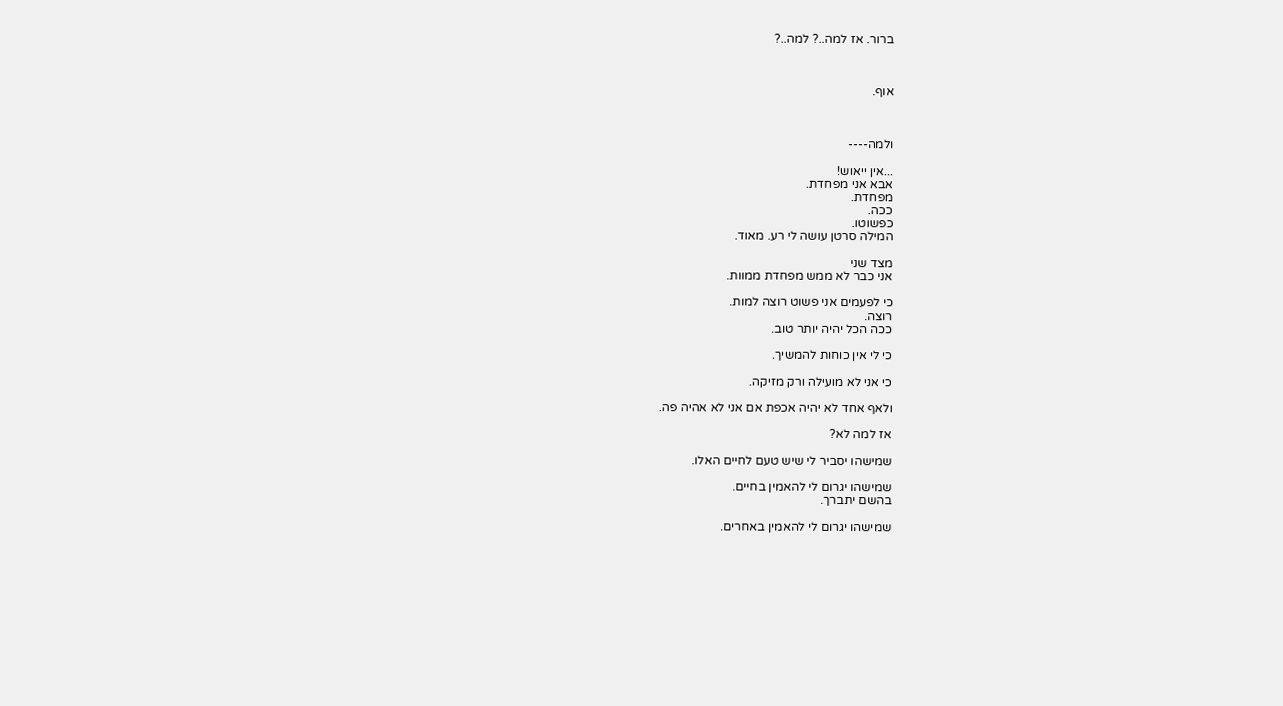ברור. אז למה..? למה..?



אוף.



ולמה----

...אין ייאוש!
אבא אני מפחדת.
מפחדת.
ככה.
כפשוטו.
המילה סרטן עושה לי רע. מאוד.

מצד שני
אני כבר לא ממש מפחדת ממוות.

כי לפעמים אני פשוט רוצה למות.
רוצה.
ככה הכל יהיה יותר טוב.

כי לי אין כוחות להמשיך.

כי אני לא מועילה ורק מזיקה.

ולאף אחד לא יהיה אכפת אם אני לא אהיה פה.

אז למה לא?

שמישהו יסביר לי שיש טעם לחיים האלו.

שמישהו יגרום לי להאמין בחיים.
בהשם יתברך.

שמישהו יגרום לי להאמין באחרים.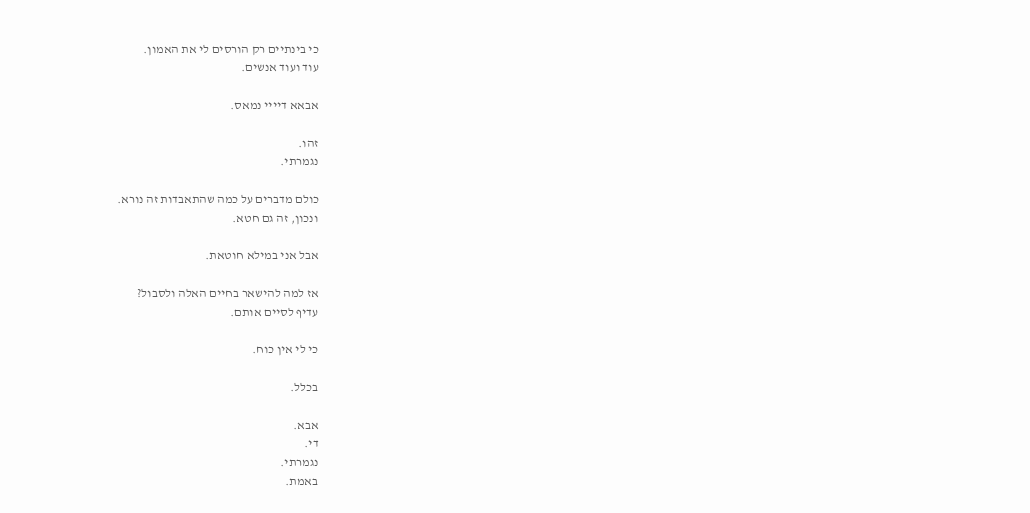כי בינתיים רק הורסים לי את האמון.
עוד ועוד אנשים.

אבאא דיייי נמאס.

זהו.
נגמרתי.

כולם מדברים על כמה שהתאבדות זה נורא.
ונכון, זה גם חטא.

אבל אני במילא חוטאת.

אז למה להישאר בחיים האלה ולסבול?
עדיף לסיים אותם.

כי לי אין כוח.

בכלל.

אבא.
די.
נגמרתי.
באמת.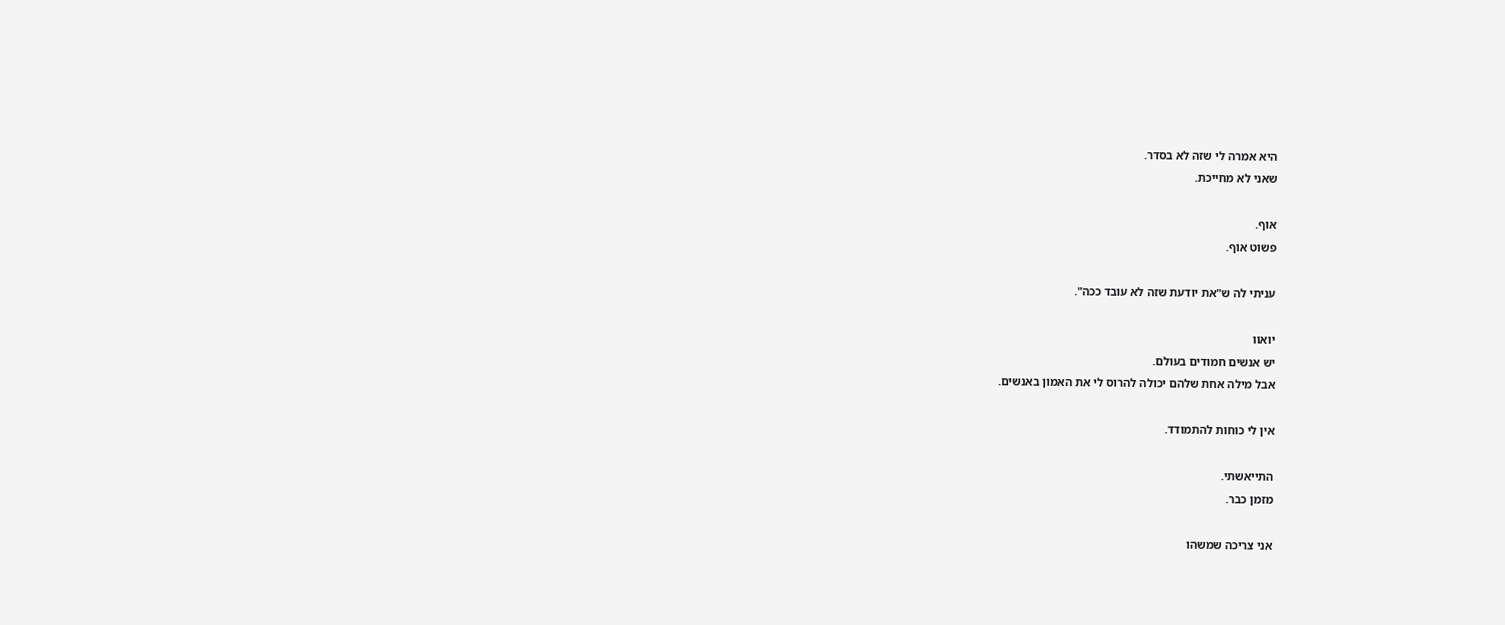היא אמרה לי שזה לא בסדר.
שאני לא מחייכת.

אוף.
פשוט אוף.

עניתי לה ש"את יודעת שזה לא עובד ככה".

יואוו
יש אנשים חמודים בעולם.
אבל מילה אחת שלהם יכולה להרוס לי את האמון באנשים.

אין לי כוחות להתמודד.

התייאשתי.
מזמן כבר.

אני צריכה שמשהו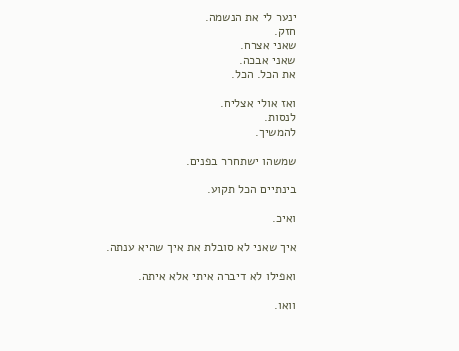ינער לי את הנשמה.
חזק.
שאני אצרח.
שאני אבכה.
את הכל. הכל.

ואז אולי אצליח.
לנסות.
להמשיך.

שמשהו ישתחרר בפנים.

בינתיים הכל תקוע.

ואיכ.

איך שאני לא סובלת את איך שהיא ענתה.

ואפילו לא דיברה איתי אלא איתה.

וואו.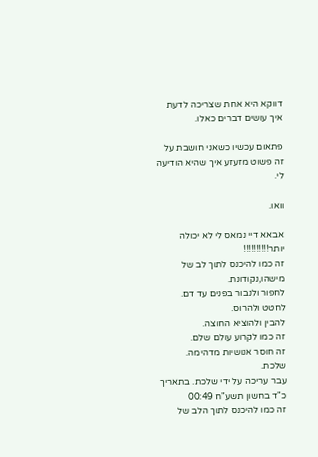דווקא היא אחת שצריכה לדעת איך עושים דברים כאלו.

פתאום עכשיו כשאני חושבת על זה פשוט מזעזע איך שהיא הודיעה לי.

וואו.

אבאא דיי נמאס לי לא יכולה יותר!!!!!!!!!!
זה כמו להיכנס לתוך לב של מישהו,נקודונת.
לחפור ולנבור בפנים עד דם.
לחטט ולהרוס.
להבין ולהוציא החוצה.
זה כמו לקרוע עולם שלם.
זה חוסר אנושיות מדהימה.
שלכת.
עבר עריכה על ידי שלכת. בתאריך כ"ד בחשון תשע"ח 00:49
זה כמו להיכנס לתוך הלב של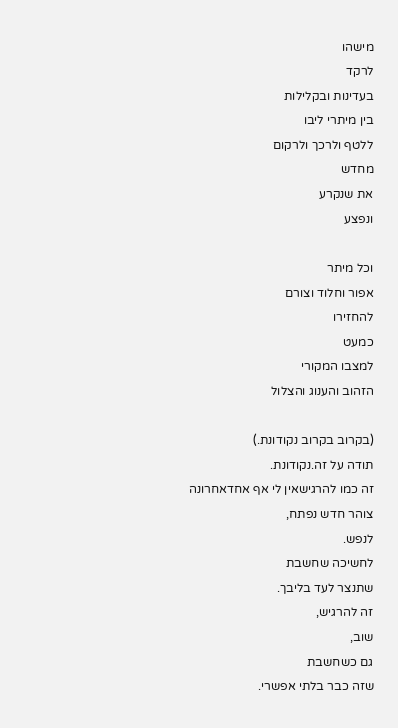מישהו
לרקד
בעדינות ובקלילות
בין מיתרי ליבו
ללטף ולרכך ולרקום
מחדש
את שנקרע
ונפצע

וכל מיתר
אפור וחלוד וצורם
להחזירו
כמעט
למצבו המקורי
הזהוב והענוג והצלול

(בקרוב בקרוב נקודונת.)
תודה על זה.נקודונת.
זה כמו להרגישאין לי אף אחדאחרונה
צוהר חדש נפתח,
לנפש.
לחשיכה שחשבת
שתנצר לעד בליבך.
זה להרגיש,
שוב,
גם כשחשבת
שזה כבר בלתי אפשרי.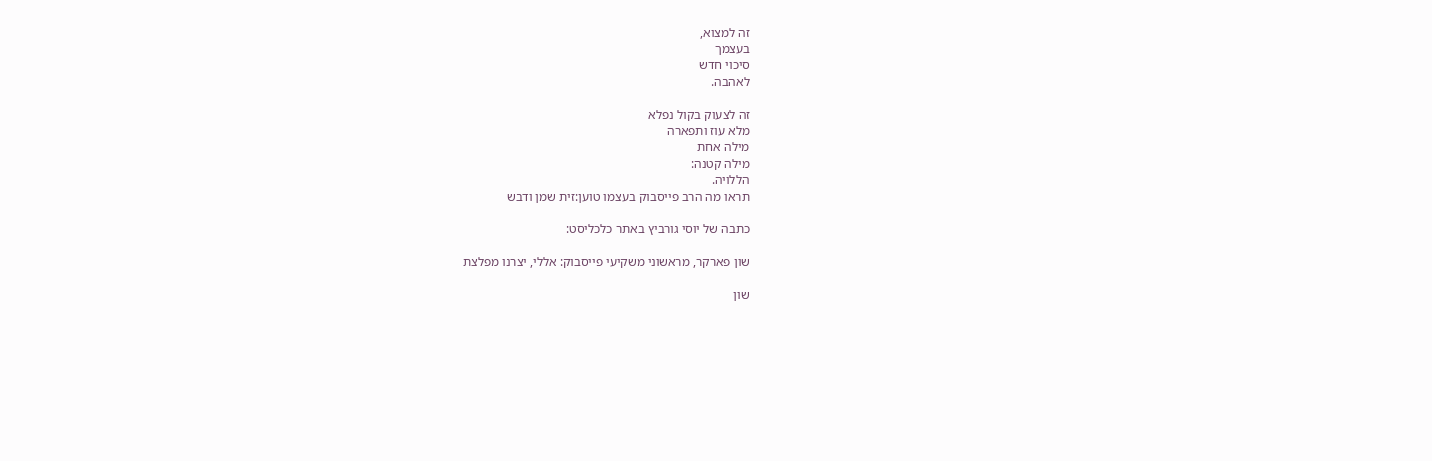זה למצוא,
בעצמך
סיכוי חדש
לאהבה.

זה לצעוק בקול נפלא
מלא עוז ותפארה
מילה אחת
מילה קטנה:
הללויה.
תראו מה הרב פייסבוק בעצמו טוען:זית שמן ודבש

כתבה של יוסי גורביץ באתר כלכליסט:

שון פארקר, מראשוני משקיעי פייסבוק: אללי, יצרנו מפלצת

שון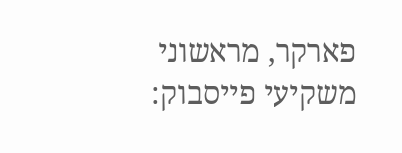פארקר, מראשוני משקיעי פייסבוק: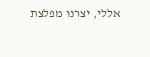אללי, יצרנו מפלצת